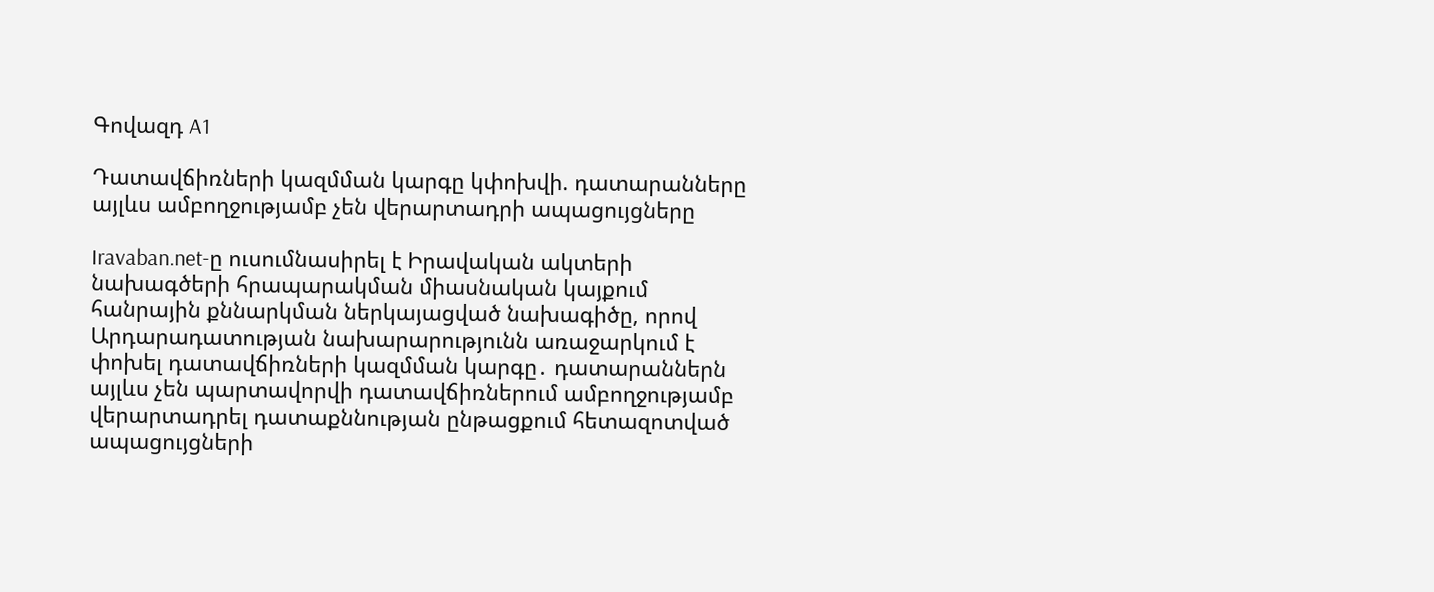Գովազդ A1

Դատավճիռների կազմման կարգը կփոխվի. դատարանները այլևս ամբողջությամբ չեն վերարտադրի ապացույցները

Iravaban.net-ը ուսումնասիրել է Իրավական ակտերի նախագծերի հրապարակման միասնական կայքում հանրային քննարկման ներկայացված նախագիծը, որով Արդարադատության նախարարությունն առաջարկում է փոխել դատավճիռների կազմման կարգը․ դատարաններն այլևս չեն պարտավորվի դատավճիռներում ամբողջությամբ վերարտադրել դատաքննության ընթացքում հետազոտված ապացույցների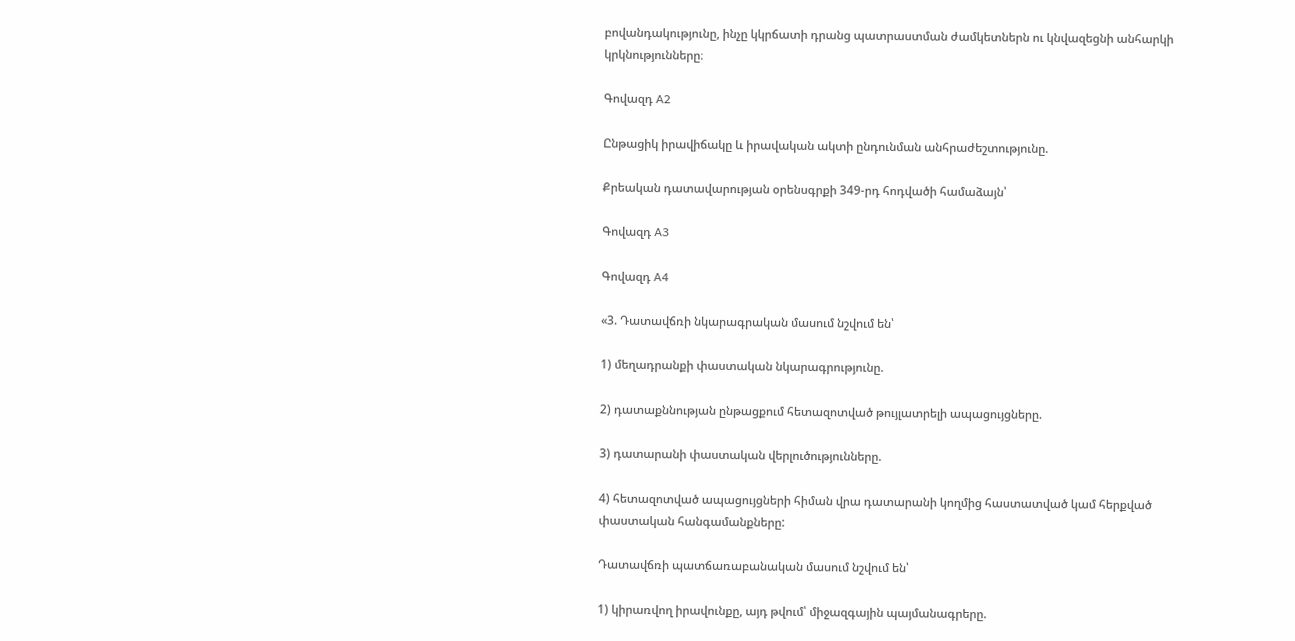բովանդակությունը, ինչը կկրճատի դրանց պատրաստման ժամկետներն ու կնվազեցնի անհարկի կրկնությունները։

Գովազդ A2

Ընթացիկ իրավիճակը և իրավական ակտի ընդունման անհրաժեշտությունը.

Քրեական դատավարության օրենսգրքի 349-րդ հոդվածի համաձայն՝

Գովազդ A3

Գովազդ A4

«3. Դատավճռի նկարագրական մասում նշվում են՝

1) մեղադրանքի փաստական նկարագրությունը.

2) դատաքննության ընթացքում հետազոտված թույլատրելի ապացույցները.

3) դատարանի փաստական վերլուծությունները.

4) հետազոտված ապացույցների հիման վրա դատարանի կողմից հաստատված կամ հերքված փաստական հանգամանքները:

Դատավճռի պատճառաբանական մասում նշվում են՝

1) կիրառվող իրավունքը, այդ թվում՝ միջազգային պայմանագրերը.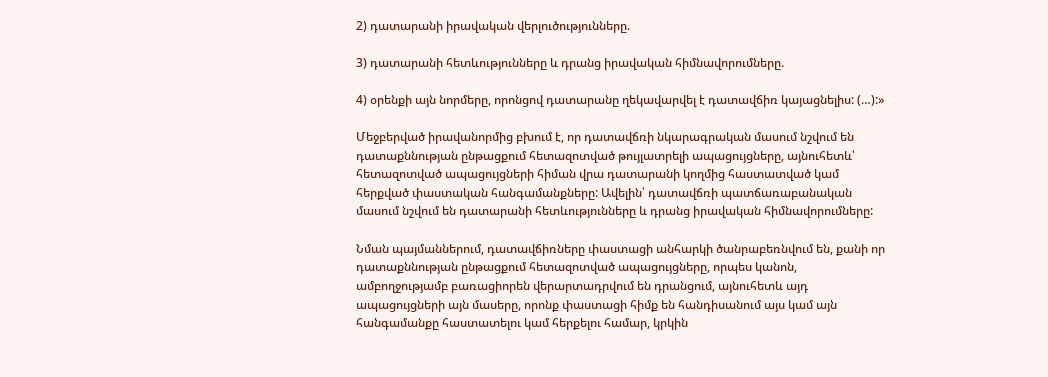2) դատարանի իրավական վերլուծությունները.

3) դատարանի հետևությունները և դրանց իրավական հիմնավորումները.

4) օրենքի այն նորմերը, որոնցով դատարանը ղեկավարվել է դատավճիռ կայացնելիս: (…):»

Մեջբերված իրավանորմից բխում է, որ դատավճռի նկարագրական մասում նշվում են դատաքննության ընթացքում հետազոտված թույլատրելի ապացույցները, այնուհետև՝ հետազոտված ապացույցների հիման վրա դատարանի կողմից հաստատված կամ հերքված փաստական հանգամանքները: Ավելին՝ դատավճռի պատճառաբանական մասում նշվում են դատարանի հետևությունները և դրանց իրավական հիմնավորումները:

Նման պայմաններում, դատավճիռները փաստացի անհարկի ծանրաբեռնվում են, քանի որ դատաքննության ընթացքում հետազոտված ապացույցները, որպես կանոն, ամբողջությամբ բառացիորեն վերարտադրվում են դրանցում, այնուհետև այդ ապացույցների այն մասերը, որոնք փաստացի հիմք են հանդիսանում այս կամ այն հանգամանքը հաստատելու կամ հերքելու համար, կրկին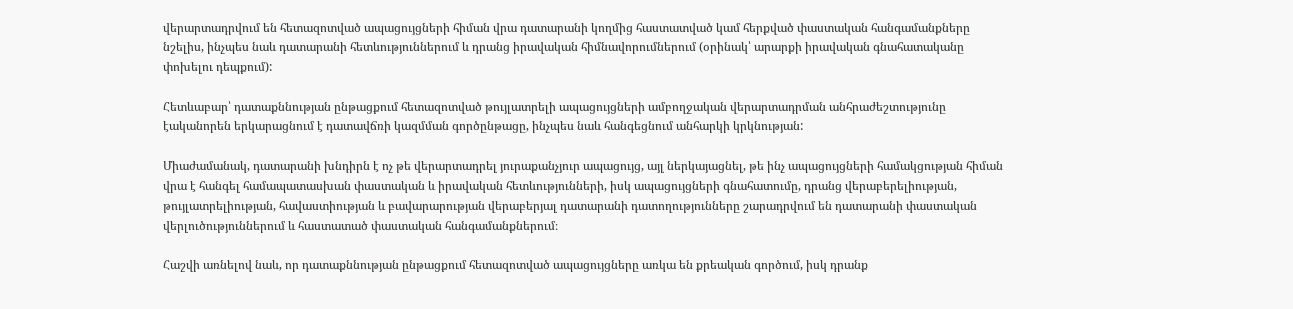վերարտադրվում են հետազոտված ապացույցների հիման վրա դատարանի կողմից հաստատված կամ հերքված փաստական հանգամանքները նշելիս, ինչպես նաև դատարանի հետևություններում և դրանց իրավական հիմնավորումներում (օրինակ՝ արարքի իրավական գնահատականը փոխելու դեպքում):

Հետևաբար՝ դատաքննության ընթացքում հետազոտված թույլատրելի ապացույցների ամբողջական վերարտադրման անհրաժեշտությունը էականորեն երկարացնում է դատավճռի կազմման գործընթացը, ինչպես նաև հանգեցնում անհարկի կրկնության:

Միաժամանակ, դատարանի խնդիրն է ոչ թե վերարտադրել յուրաքանչյուր ապացույց, այլ ներկայացնել, թե ինչ ապացույցների համակցության հիման վրա է հանգել համապատասխան փաստական և իրավական հետևությունների, իսկ ապացույցների գնահատումը, դրանց վերաբերելիության, թույլատրելիության, հավաստիության և բավարարության վերաբերյալ դատարանի դատողությունները շարադրվում են դատարանի փաստական վերլուծություններում և հաստատած փաստական հանգամանքներում։

Հաշվի առնելով նաև, որ դատաքննության ընթացքում հետազոտված ապացույցները առկա են քրեական գործում, իսկ դրանք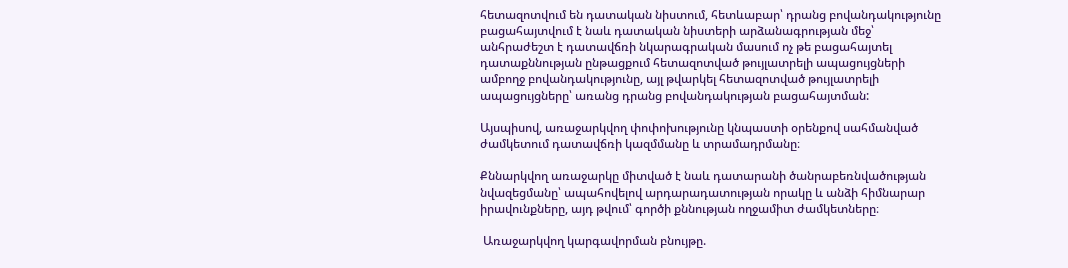հետազոտվում են դատական նիստում, հետևաբար՝ դրանց բովանդակությունը բացահայտվում է նաև դատական նիստերի արձանագրության մեջ՝ անհրաժեշտ է դատավճռի նկարագրական մասում ոչ թե բացահայտել դատաքննության ընթացքում հետազոտված թույլատրելի ապացույցների ամբողջ բովանդակությունը, այլ թվարկել հետազոտված թույլատրելի ապացույցները՝ առանց դրանց բովանդակության բացահայտման:

Այսպիսով, առաջարկվող փոփոխությունը կնպաստի օրենքով սահմանված ժամկետում դատավճռի կազմմանը և տրամադրմանը։

Քննարկվող առաջարկը միտված է նաև դատարանի ծանրաբեռնվածության նվազեցմանը՝ ապահովելով արդարադատության որակը և անձի հիմնարար իրավունքները, այդ թվում՝ գործի քննության ողջամիտ ժամկետները։

 Առաջարկվող կարգավորման բնույթը.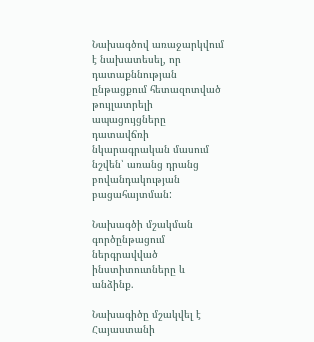Նախագծով առաջարկվում է նախատեսել, որ դատաքննության ընթացքում հետազոտված թույլատրելի ապացույցները դատավճռի նկարագրական մասում նշվեն՝ առանց դրանց բովանդակության բացահայտման:

Նախագծի մշակման գործընթացում ներգրավված ինստիտուտները և անձինք.

Նախագիծը մշակվել է Հայաստանի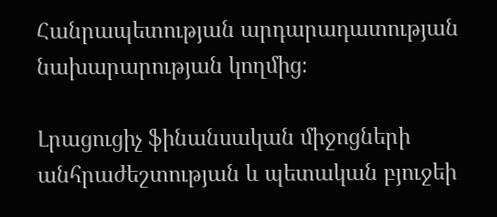Հանրապետության արդարադատության նախարարության կողմից։

Լրացուցիչ ֆինանսական միջոցների անհրաժեշտության և պետական բյուջեի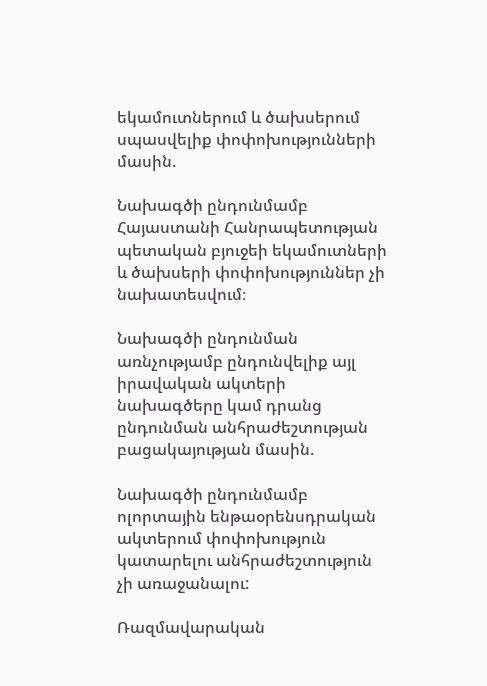եկամուտներում և ծախսերում սպասվելիք փոփոխությունների մասին.

Նախագծի ընդունմամբ Հայաստանի Հանրապետության պետական բյուջեի եկամուտների և ծախսերի փոփոխություններ չի նախատեսվում։

Նախագծի ընդունման առնչությամբ ընդունվելիք այլ իրավական ակտերի նախագծերը կամ դրանց ընդունման անհրաժեշտության բացակայության մասին.

Նախագծի ընդունմամբ ոլորտային ենթաօրենսդրական ակտերում փոփոխություն կատարելու անհրաժեշտություն չի առաջանալու:

Ռազմավարական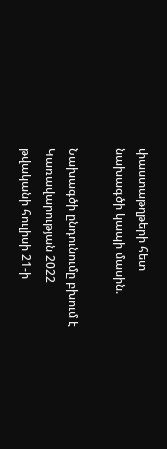փաստաթղթերի հետ նախագծի կապի մասին.

Նախագծի ընդունումը բխում է Կառավարության 2022 թվականի հուլիսի 21-ի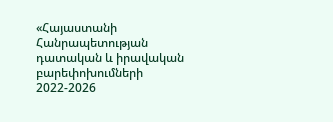«Հայաստանի Հանրապետության դատական և իրավական բարեփոխումների 2022-2026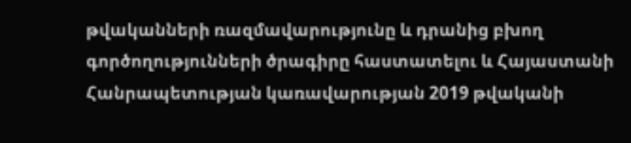թվականների ռազմավարությունը և դրանից բխող գործողությունների ծրագիրը հաստատելու և Հայաստանի Հանրապետության կառավարության 2019 թվականի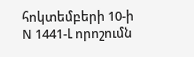հոկտեմբերի 10-ի N 1441-Լ որոշումն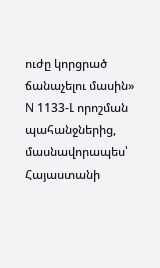ուժը կորցրած ճանաչելու մասին» N 1133-Լ որոշման պահանջներից, մասնավորապես՝ Հայաստանի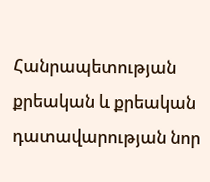Հանրապետության քրեական և քրեական դատավարության նոր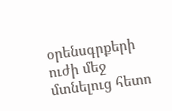օրենսգրքերի ուժի մեջ մտնելուց հետո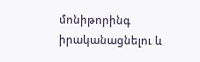մոնիթորինգ իրականացնելու և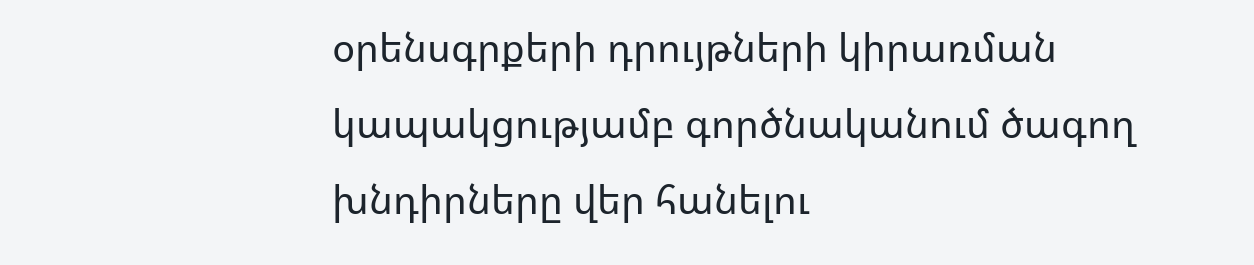օրենսգրքերի դրույթների կիրառման կապակցությամբ գործնականում ծագող խնդիրները վեր հանելու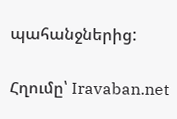պահանջներից:

Հղումը՝ Iravaban.net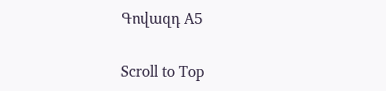Գովազդ A5

Scroll to Top